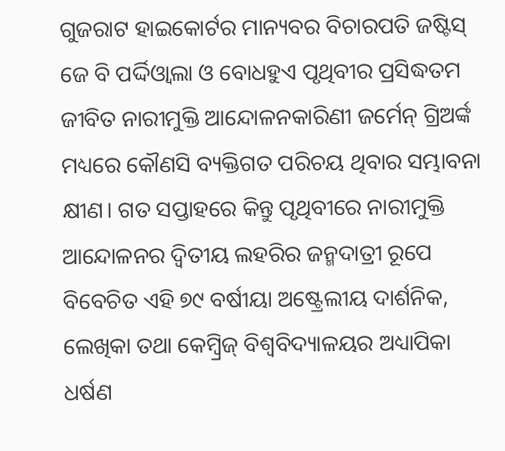ଗୁଜରାଟ ହାଇକୋର୍ଟର ମାନ୍ୟବର ବିଚାରପତି ଜଷ୍ଟିସ୍ ଜେ ବି ପର୍ଦ୍ଦିଓ୍ଵାଲା ଓ ବୋଧହୁଏ ପୃଥିବୀର ପ୍ରସିଦ୍ଧତମ ଜୀବିତ ନାରୀମୁକ୍ତି ଆନ୍ଦୋଳନକାରିଣୀ ଜର୍ମେନ୍ ଗ୍ରିଅର୍ଙ୍କ ମଧ୍ୟରେ କୌଣସି ବ୍ୟକ୍ତିଗତ ପରିଚୟ ଥିବାର ସମ୍ଭାବନା କ୍ଷୀଣ। ଗତ ସପ୍ତାହରେ କିନ୍ତୁ ପୃଥିବୀରେ ନାରୀମୁକ୍ତି ଆନ୍ଦୋଳନର ଦ୍ୱିତୀୟ ଲହରିର ଜନ୍ମଦାତ୍ରୀ ରୂପେ ବିବେଚିତ ଏହି ୭୯ ବର୍ଷୀୟା ଅଷ୍ଟ୍ରେଲୀୟ ଦାର୍ଶନିକ, ଲେଖିକା ତଥା କେମ୍ବ୍ରିଜ୍ ବିଶ୍ୱବିଦ୍ୟାଳୟର ଅଧ୍ୟାପିକା ଧର୍ଷଣ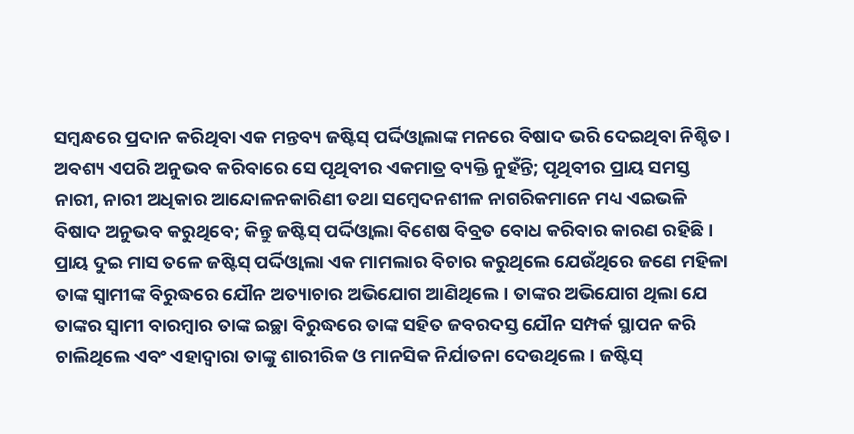ସମ୍ବନ୍ଧରେ ପ୍ରଦାନ କରିଥିବା ଏକ ମନ୍ତବ୍ୟ ଜଷ୍ଟିସ୍ ପର୍ଦ୍ଦିଓ୍ଵାଲାଙ୍କ ମନରେ ବିଷାଦ ଭରି ଦେଇଥିବା ନିଶ୍ଚିତ। ଅବଶ୍ୟ ଏପରି ଅନୁଭବ କରିବାରେ ସେ ପୃଥିବୀର ଏକମାତ୍ର ବ୍ୟକ୍ତି ନୁହଁନ୍ତି; ପୃଥିବୀର ପ୍ରାୟ ସମସ୍ତ ନାରୀ, ନାରୀ ଅଧିକାର ଆନ୍ଦୋଳନକାରିଣୀ ତଥା ସମ୍ବେଦନଶୀଳ ନାଗରିକମାନେ ମଧ୍ୟ ଏଇଭଳି ବିଷାଦ ଅନୁଭବ କରୁଥିବେ; କିନ୍ତୁ ଜଷ୍ଟିସ୍ ପର୍ଦ୍ଦିଓ୍ଵାଲା ବିଶେଷ ବିବ୍ରତ ବୋଧ କରିବାର କାରଣ ରହିଛି।
ପ୍ରାୟ ଦୁଇ ମାସ ତଳେ ଜଷ୍ଟିସ୍ ପର୍ଦ୍ଦିଓ୍ଵାଲା ଏକ ମାମଲାର ବିଚାର କରୁଥିଲେ ଯେଉଁଥିରେ ଜଣେ ମହିଳା ତାଙ୍କ ସ୍ୱାମୀଙ୍କ ବିରୁଦ୍ଧରେ ଯୌନ ଅତ୍ୟାଚାର ଅଭିଯୋଗ ଆଣିଥିଲେ। ତାଙ୍କର ଅଭିଯୋଗ ଥିଲା ଯେ ତାଙ୍କର ସ୍ୱାମୀ ବାରମ୍ବାର ତାଙ୍କ ଇଚ୍ଛା ବିରୁଦ୍ଧରେ ତାଙ୍କ ସହିତ ଜବରଦସ୍ତ ଯୌନ ସମ୍ପର୍କ ସ୍ଥାପନ କରି ଚାଲିଥିଲେ ଏବଂ ଏହାଦ୍ୱାରା ତାଙ୍କୁ ଶାରୀରିକ ଓ ମାନସିକ ନିର୍ଯାତନା ଦେଉଥିଲେ। ଜଷ୍ଟିସ୍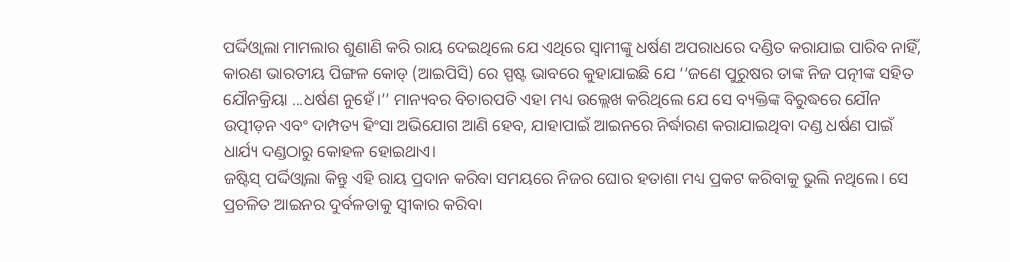ପର୍ଦ୍ଦିଓ୍ଵାଲା ମାମଲାର ଶୁଣାଣି କରି ରାୟ ଦେଇଥିଲେ ଯେ ଏଥିରେ ସ୍ୱାମୀଙ୍କୁ ଧର୍ଷଣ ଅପରାଧରେ ଦଣ୍ଡିତ କରାଯାଇ ପାରିବ ନାହିଁ, କାରଣ ଭାରତୀୟ ପିଙ୍ଗଳ କୋଡ୍ (ଆଇପିସି) ରେ ସ୍ପଷ୍ଟ ଭାବରେ କୁହାଯାଇଛି ଯେ ‘‘ଜଣେ ପୁରୁଷର ତାଙ୍କ ନିଜ ପତ୍ନୀଙ୍କ ସହିତ ଯୌନକ୍ରିୟା ...ଧର୍ଷଣ ନୁହେଁ।’’ ମାନ୍ୟବର ବିଚାରପତି ଏହା ମଧ୍ୟ ଉଲ୍ଲେଖ କରିଥିଲେ ଯେ ସେ ବ୍ୟକ୍ତିଙ୍କ ବିରୁଦ୍ଧରେ ଯୌନ ଉତ୍ପୀଡ଼ନ ଏବଂ ଦାମ୍ପତ୍ୟ ହିଂସା ଅଭିଯୋଗ ଆଣି ହେବ, ଯାହାପାଇଁ ଆଇନରେ ନିର୍ଦ୍ଧାରଣ କରାଯାଇଥିବା ଦଣ୍ଡ ଧର୍ଷଣ ପାଇଁ ଧାର୍ଯ୍ୟ ଦଣ୍ଡଠାରୁ କୋହଳ ହୋଇଥାଏ।
ଜଷ୍ଟିସ୍ ପର୍ଦ୍ଦିଓ୍ଵାଲା କିନ୍ତୁ ଏହି ରାୟ ପ୍ରଦାନ କରିବା ସମୟରେ ନିଜର ଘୋର ହତାଶା ମଧ୍ୟ ପ୍ରକଟ କରିବାକୁ ଭୁଲି ନଥିଲେ। ସେ ପ୍ରଚଳିତ ଆଇନର ଦୁର୍ବଳତାକୁ ସ୍ୱୀକାର କରିବା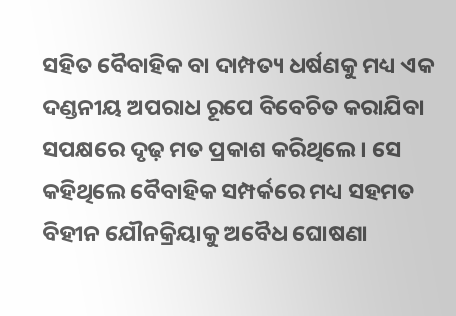ସହିତ ବୈବାହିକ ବା ଦାମ୍ପତ୍ୟ ଧର୍ଷଣକୁ ମଧ୍ୟ ଏକ ଦଣ୍ଡନୀୟ ଅପରାଧ ରୂପେ ବିବେଚିତ କରାଯିବା ସପକ୍ଷରେ ଦୃଢ଼ ମତ ପ୍ରକାଶ କରିଥିଲେ। ସେ କହିଥିଲେ ବୈବାହିକ ସମ୍ପର୍କରେ ମଧ୍ୟ ସହମତ ବିହୀନ ଯୌନକ୍ରିୟାକୁ ଅବୈଧ ଘୋଷଣା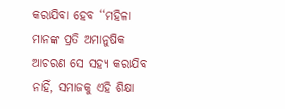କରାଯିବା ହେବ ‘‘ମହିଳା ମାନଙ୍କ ପ୍ରତି ଅମାନୁଷିକ ଆଚରଣ ସେ ସହ୍ୟ କରାଯିବ ନାହିଁ, ସମାଜକୁ ଏହି ଶିକ୍ଷା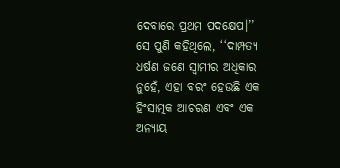ଦେବାରେ ପ୍ରଥମ ପଦକ୍ଷେପ।’’ ସେ ପୁଣି କହିଥିଲେ, ‘‘ଦାମ୍ପତ୍ୟ ଧର୍ଷଣ ଜଣେ ସ୍ୱାମୀର ଅଧିକାର ନୁହେଁ, ଏହା ବରଂ ହେଉଛି ଏକ ହିଂସାତ୍ମକ ଆଚରଣ ଏବଂ ଏକ ଅନ୍ୟାୟ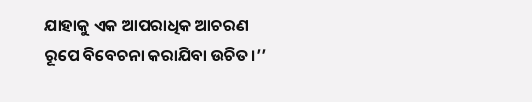ଯାହାକୁ ଏକ ଆପରାଧିକ ଆଚରଣ ରୂପେ ବିବେଚନା କରାଯିବା ଉଚିତ।’’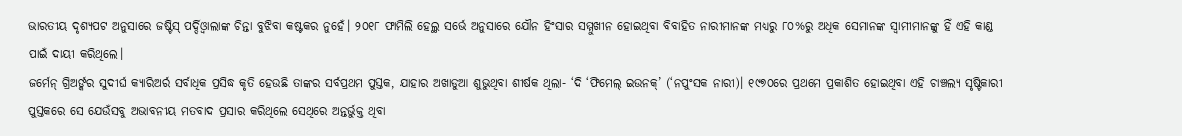ଭାରତୀୟ ଦୃଶ୍ୟପଟ ଅନୁସାରେ ଜଷ୍ଟିସ୍ ପର୍ଦ୍ଦିଓ୍ଵାଲାଙ୍କ ଚିନ୍ତା ବୁଝିବା କଷ୍ଟକର ନୁହେଁ। ୨୦୧୮ ଫାମିଲି ହେଲ୍ଥ ସର୍ଭେ ଅନୁସାରେ ଯୌନ ହିଂସାର ସମ୍ମୁଖୀନ ହୋଇଥିବା ବିବାହିତ ନାରୀମାନଙ୍କ ମଧ୍ୟରୁ ୮୦%ରୁ ଅଧିକ ସେମାନଙ୍କ ସ୍ୱାମୀମାନଙ୍କୁ ହିଁ ଏହି କାଣ୍ଡ ପାଇଁ ଦାୟୀ କରିଥିଲେ।
ଜର୍ମେନ୍ ଗ୍ରିଅର୍ଙ୍କର ସୁଦୀର୍ଘ କ୍ୟାରିଅର୍ର ସର୍ବାଧିକ ପ୍ରସିଦ୍ଧ କୃତି ହେଉଛି ତାଙ୍କର ସର୍ବପ୍ରଥମ ପୁସ୍ତକ, ଯାହାର ଅଖାଡୁଆ ଶୁଭୁଥିବା ଶୀର୍ଷକ ଥିଲା- ‘ଦି ‘ଫିମେଲ୍ ଇଉନକ୍’ (‘ନପୁଂସକ ନାରୀ)। ୧୯୭୦ରେ ପ୍ରଥମେ ପ୍ରକାଶିତ ହୋଇଥିବା ଏହି ଚାଞ୍ଚଲ୍ୟ ସୃଷ୍ଟିକାରୀ ପୁସ୍ତକରେ ସେ ଯେଉଁସବୁ ଅଭାବନୀୟ ମତବାଦ ପ୍ରସାର କରିଥିଲେ ସେଥିରେ ଅନ୍ତର୍ଭୁକ୍ତ ଥିବା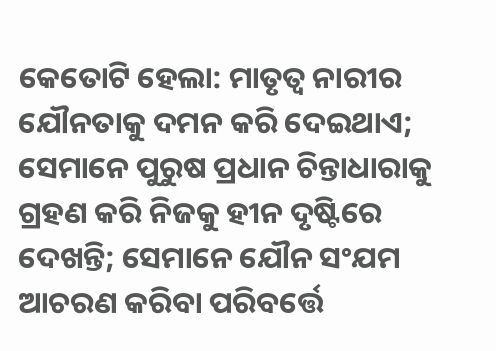କେତୋଟି ହେଲା: ମାତୃତ୍ୱ ନାରୀର ଯୌନତାକୁ ଦମନ କରି ଦେଇଥାଏ; ସେମାନେ ପୁରୁଷ ପ୍ରଧାନ ଚିନ୍ତାଧାରାକୁ ଗ୍ରହଣ କରି ନିଜକୁ ହୀନ ଦୃଷ୍ଟିରେ ଦେଖନ୍ତି; ସେମାନେ ଯୌନ ସଂଯମ ଆଚରଣ କରିବା ପରିବର୍ତ୍ତେ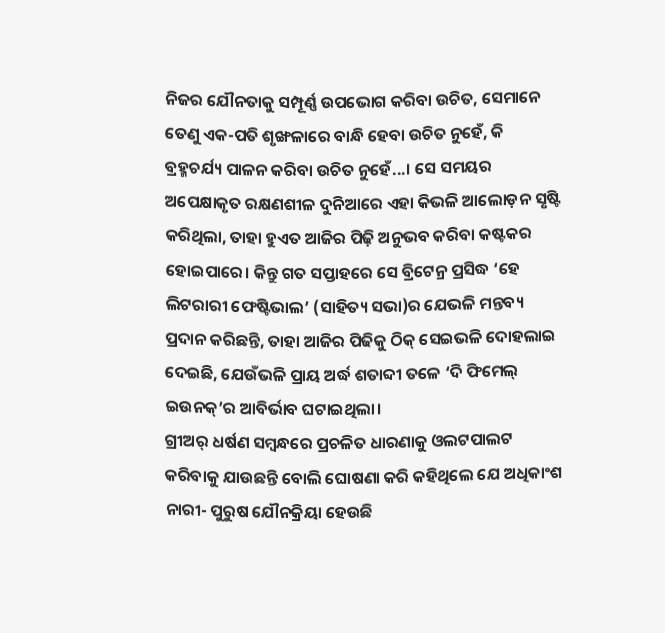ନିଜର ଯୌନତାକୁ ସମ୍ପୂର୍ଣ୍ଣ ଉପଭୋଗ କରିବା ଉଚିତ, ସେମାନେ ତେଣୁ ଏକ-ପତି ଶୃଙ୍ଖଳାରେ ବାନ୍ଧି ହେବା ଉଚିତ ନୁହେଁ, କି ବ୍ରହ୍ମଚର୍ଯ୍ୟ ପାଳନ କରିବା ଉଚିତ ନୁହେଁ...। ସେ ସମୟର ଅପେକ୍ଷାକୃତ ରକ୍ଷଣଶୀଳ ଦୁନିଆରେ ଏହା କିଭଳି ଆଲୋଡ଼ନ ସୃଷ୍ଟି କରିଥିଲା, ତାହା ହୁଏତ ଆଜିର ପିଢ଼ି ଅନୁଭବ କରିବା କଷ୍ଟକର ହୋଇପାରେ। କିନ୍ତୁ ଗତ ସପ୍ତାହରେ ସେ ବ୍ରିଟେନ୍ର ପ୍ରସିଦ୍ଧ ‘ହେ ଲିଟରାରୀ ଫେଷ୍ଟିଭାଲ’ (ସାହିତ୍ୟ ସଭା)ର ଯେଭଳି ମନ୍ତବ୍ୟ ପ୍ରଦାନ କରିଛନ୍ତି, ତାହା ଆଜିର ପିଢିକୁ ଠିକ୍ ସେଇଭଳି ଦୋହଲାଇ ଦେଇଛି, ଯେଉଁଭଳି ପ୍ରାୟ ଅର୍ଦ୍ଧ ଶତାବ୍ଦୀ ତଳେ ‘ଦି ଫିମେଲ୍ ଇଉନକ୍’ର ଆବିର୍ଭାବ ଘଟାଇଥିଲା।
ଗ୍ରୀଅର୍ ଧର୍ଷଣ ସମ୍ବନ୍ଧରେ ପ୍ରଚଳିତ ଧାରଣାକୁ ଓଲଟପାଲଟ କରିବାକୁ ଯାଉଛନ୍ତି ବୋଲି ଘୋଷଣା କରି କହିଥିଲେ ଯେ ଅଧିକାଂଶ ନାରୀ- ପୁରୁଷ ଯୌନକ୍ରିୟା ହେଉଛି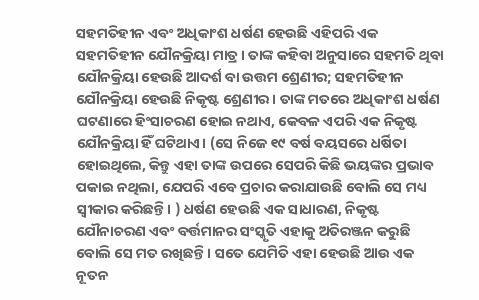ସହମତିହୀନ ଏବଂ ଅଧିକାଂଶ ଧର୍ଷଣ ହେଉଛି ଏହିପରି ଏକ ସହମତିହୀନ ଯୌନକ୍ରିୟା ମାତ୍ର। ତାଙ୍କ କହିବା ଅନୁସାରେ ସହମତି ଥିବା ଯୌନକ୍ରିୟା ହେଉଛି ଆଦର୍ଶ ବା ଉତ୍ତମ ଶ୍ରେଣୀର; ସହମତିହୀନ ଯୌନକ୍ରିୟା ହେଉଛି ନିକୃଷ୍ଟ ଶ୍ରେଣୀର। ତାଙ୍କ ମତରେ ଅଧିକାଂଶ ଧର୍ଷଣ ଘଟଣାରେ ହିଂସାଚରଣ ହୋଇ ନଥାଏ, କେବଳ ଏପରି ଏକ ନିକୃଷ୍ଟ ଯୌନକ୍ରିୟା ହିଁ ଘଟିଥାଏ। (ସେ ନିଜେ ୧୯ ବର୍ଷ ବୟସରେ ଧର୍ଷିତା ହୋଇଥିଲେ, କିନ୍ତୁ ଏହା ତାଙ୍କ ଉପରେ ସେପରି କିଛି ଭୟଙ୍କର ପ୍ରଭାବ ପକାଇ ନଥିଲା, ଯେପରି ଏବେ ପ୍ରଚାର କରାଯାଉଛି ବୋଲି ସେ ମଧ୍ୟ ସ୍ୱୀକାର କରିଛନ୍ତି। ) ଧର୍ଷଣ ହେଉଛି ଏକ ସାଧାରଣ, ନିକୃଷ୍ଟ ଯୌନାଚରଣ ଏବଂ ବର୍ତ୍ତମାନର ସଂସ୍କୃତି ଏହାକୁ ଅତିରଞ୍ଜନ କରୁଛି ବୋଲି ସେ ମତ ରଖିଛନ୍ତି। ସତେ ଯେମିତି ଏହା ହେଉଛି ଆଉ ଏକ ନୂତନ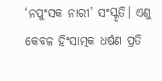‘ନପୁଂସକ ନାରୀ’ ସଂସ୍କୃତି। ଏଣୁ କେବଳ ହିଂସାତ୍ମକ ଧର୍ଷଣ ପ୍ରତି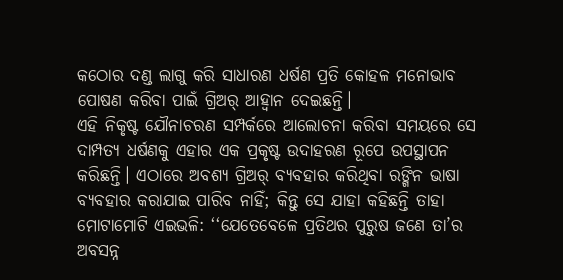କଠୋର ଦଣ୍ଡ ଲାଗୁ କରି ସାଧାରଣ ଧର୍ଷଣ ପ୍ରତି କୋହଳ ମନୋଭାବ ପୋଷଣ କରିବା ପାଇଁ ଗ୍ରିଅର୍ ଆହ୍ଵାନ ଦେଇଛନ୍ତି।
ଏହି ନିକୃଷ୍ଟ ଯୌନାଚରଣ ସମ୍ପର୍କରେ ଆଲୋଚନା କରିବା ସମୟରେ ସେ ଦାମ୍ପତ୍ୟ ଧର୍ଷଣକୁ ଏହାର ଏକ ପ୍ରକୃଷ୍ଟ ଉଦାହରଣ ରୂପେ ଉପସ୍ଥାପନ କରିଛନ୍ତି। ଏଠାରେ ଅବଶ୍ୟ ଗ୍ରିଅର୍ ବ୍ୟବହାର କରିଥିବା ରଙ୍ଗିନ ଭାଷା ବ୍ୟବହାର କରାଯାଇ ପାରିବ ନାହିଁ; କିନ୍ତୁ ସେ ଯାହା କହିଛନ୍ତି ତାହା ମୋଟାମୋଟି ଏଇଭଳି: ‘‘ଯେତେବେଳେ ପ୍ରତିଥର ପୁରୁଷ ଜଣେ ତା’ର ଅବସନ୍ନ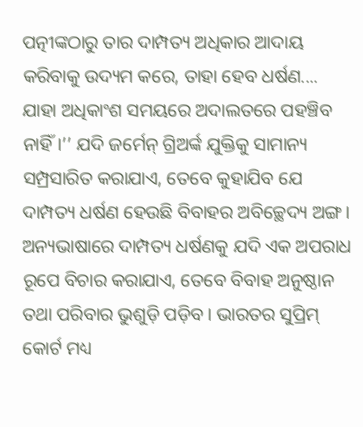ପତ୍ନୀଙ୍କଠାରୁ ତାର ଦାମ୍ପତ୍ୟ ଅଧିକାର ଆଦାୟ କରିବାକୁ ଉଦ୍ୟମ କରେ, ତାହା ହେବ ଧର୍ଷଣ.... ଯାହା ଅଧିକାଂଶ ସମୟରେ ଅଦାଲତରେ ପହଞ୍ଚିବ ନାହିଁ।’’ ଯଦି ଜର୍ମେନ୍ ଗ୍ରିଅର୍ଙ୍କ ଯୁକ୍ତିକୁ ସାମାନ୍ୟ ସମ୍ପ୍ରସାରିତ କରାଯାଏ, ତେବେ କୁହାଯିବ ଯେ ଦାମ୍ପତ୍ୟ ଧର୍ଷଣ ହେଉଛି ବିବାହର ଅବିଚ୍ଛେଦ୍ୟ ଅଙ୍ଗ। ଅନ୍ୟଭାଷାରେ ଦାମ୍ପତ୍ୟ ଧର୍ଷଣକୁ ଯଦି ଏକ ଅପରାଧ ରୂପେ ବିଚାର କରାଯାଏ, ତେବେ ବିବାହ ଅନୁଷ୍ଠାନ ତଥା ପରିବାର ଭୁଶୁଡ଼ି ପଡ଼ିବ। ଭାରତର ସୁପ୍ରିମ୍ କୋର୍ଟ ମଧ୍ୟ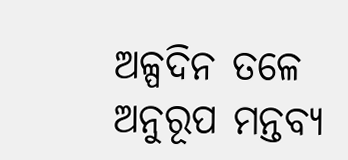ଅଳ୍ପଦିନ ତଳେ ଅନୁରୂପ ମନ୍ତବ୍ୟ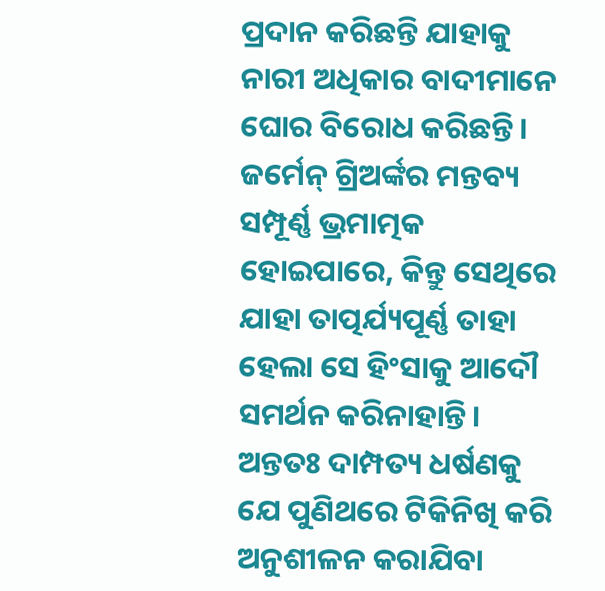ପ୍ରଦାନ କରିଛନ୍ତି ଯାହାକୁ ନାରୀ ଅଧିକାର ବାଦୀମାନେ ଘୋର ବିରୋଧ କରିଛନ୍ତି। ଜର୍ମେନ୍ ଗ୍ରିଅର୍ଙ୍କର ମନ୍ତବ୍ୟ ସମ୍ପୂର୍ଣ୍ଣ ଭ୍ରମାତ୍ମକ ହୋଇପାରେ, କିନ୍ତୁ ସେଥିରେ ଯାହା ତାତ୍ପର୍ଯ୍ୟପୂର୍ଣ୍ଣ ତାହା ହେଲା ସେ ହିଂସାକୁ ଆଦୌ ସମର୍ଥନ କରିନାହାନ୍ତି। ଅନ୍ତତଃ ଦାମ୍ପତ୍ୟ ଧର୍ଷଣକୁ ଯେ ପୁଣିଥରେ ଟିକିନିଖି କରି ଅନୁଶୀଳନ କରାଯିବା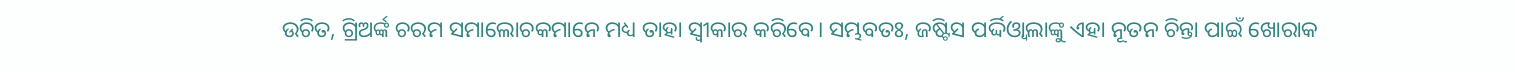ଉଚିତ, ଗ୍ରିଅର୍ଙ୍କ ଚରମ ସମାଲୋଚକମାନେ ମଧ୍ୟ ତାହା ସ୍ୱୀକାର କରିବେ। ସମ୍ଭବତଃ, ଜଷ୍ଟିସ ପର୍ଦ୍ଦିଓ୍ଵାଲାଙ୍କୁ ଏହା ନୂତନ ଚିନ୍ତା ପାଇଁ ଖୋରାକ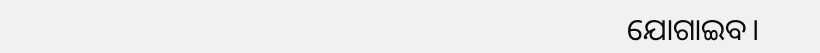ଯୋଗାଇବ।